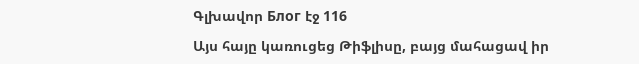Գլխավոր Блог էջ 116

Այս հայը կառուցեց Թիֆլիսը, բայց մահացավ իր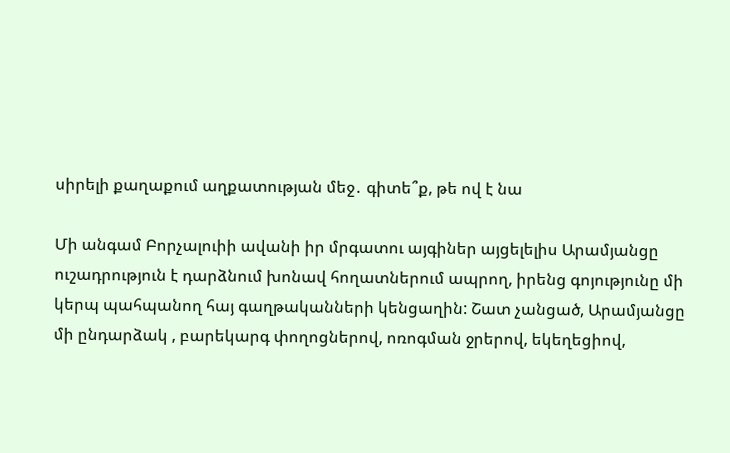սիրելի քաղաքում աղքատության մեջ․ գիտե՞ք, թե ով է նա

Մի անգամ Բորչալուիի ավանի իր մրգատու այգիներ այցելելիս Արամյանցը ուշադրություն է դարձնում խոնավ հողատներում ապրող, իրենց գոյությունը մի կերպ պահպանող հայ գաղթականների կենցաղին: Շատ չանցած, Արամյանցը մի ընդարձակ , բարեկարգ փողոցներով, ոռոգման ջրերով, եկեղեցիով,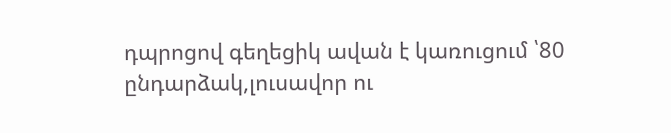դպրոցով գեղեցիկ ավան է կառուցում ՝80 ընդարձակ,լուսավոր ու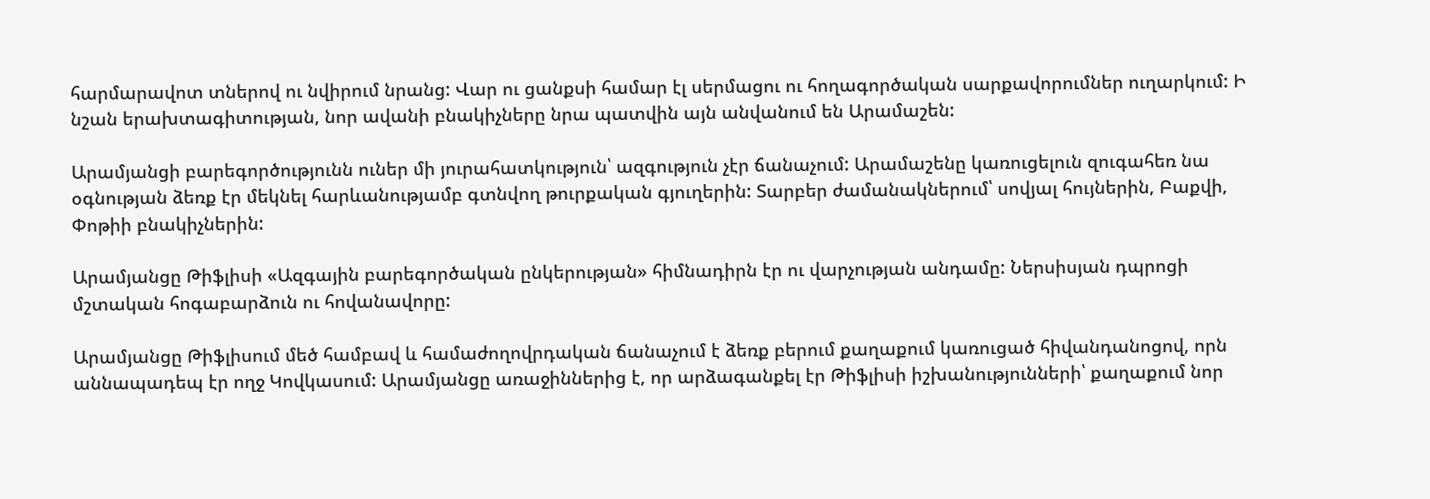հարմարավոտ տներով ու նվիրում նրանց: Վար ու ցանքսի համար էլ սերմացու ու հողագործական սարքավորումներ ուղարկում: Ի նշան երախտագիտության, նոր ավանի բնակիչները նրա պատվին այն անվանում են Արամաշեն:

Արամյանցի բարեգործությունն ուներ մի յուրահատկություն՝ ազգություն չէր ճանաչում: Արամաշենը կառուցելուն զուգահեռ նա օգնության ձեռք էր մեկնել հարևանությամբ գտնվող թուրքական գյուղերին: Տարբեր ժամանակներում՝ սովյալ հույներին, Բաքվի, Փոթիի բնակիչներին:

Արամյանցը Թիֆլիսի «Ազգային բարեգործական ընկերության» հիմնադիրն էր ու վարչության անդամը: Ներսիսյան դպրոցի մշտական հոգաբարձուն ու հովանավորը:

Արամյանցը Թիֆլիսում մեծ համբավ և համաժողովրդական ճանաչում է ձեռք բերում քաղաքում կառուցած հիվանդանոցով, որն աննապադեպ էր ողջ Կովկասում: Արամյանցը առաջիններից է, որ արձագանքել էր Թիֆլիսի իշխանությունների՝ քաղաքում նոր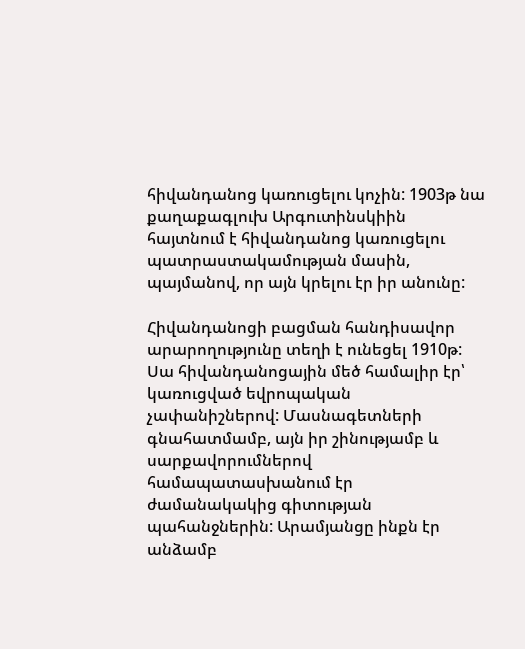հիվանդանոց կառուցելու կոչին: 1903թ նա քաղաքագլուխ Արգուտինսկիին հայտնում է հիվանդանոց կառուցելու պատրաստակամության մասին, պայմանով, որ այն կրելու էր իր անունը:

Հիվանդանոցի բացման հանդիսավոր արարողությունը տեղի է ունեցել 1910թ: Սա հիվանդանոցային մեծ համալիր էր՝ կառուցված եվրոպական չափանիշներով: Մասնագետների գնահատմամբ, այն իր շինությամբ և սարքավորումներով համապատասխանում էր ժամանակակից գիտության պահանջներին: Արամյանցը ինքն էր անձամբ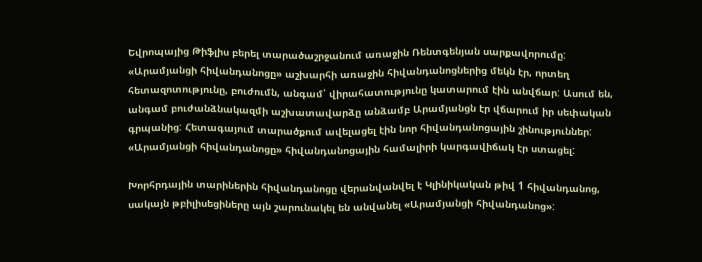Եվրոպայից Թիֆլիս բերել տարածաշրջանում առաջին Ռենտգենյան սարքավորումը: «Արամյանցի հիվանդանոցը» աշխարհի առաջին հիվանդանոցներից մեկն էր, որտեղ հետազոտությունը, բուժումն, անգամ՝ վիրահատությունը կատարում էին անվճար: Ասում են, անգամ բուժանձնակազմի աշխատավարձը անձամբ Արամյանցն էր վճարում իր սեփական գրպանից: Հետագայում տարածքում ավելացել էին նոր հիվանդանոցային շինություններ: «Արամյանցի հիվանդանոցը» հիվանդանոցային համալիրի կարգավիճակ էր ստացել:

Խորհրդային տարիներին հիվանդանոցը վերանվանվել է Կլինիկական թիվ 1 հիվանդանոց, սակայն թբիլիսեցիները այն շարունակել են անվանել «Արամյանցի հիվանդանոց»: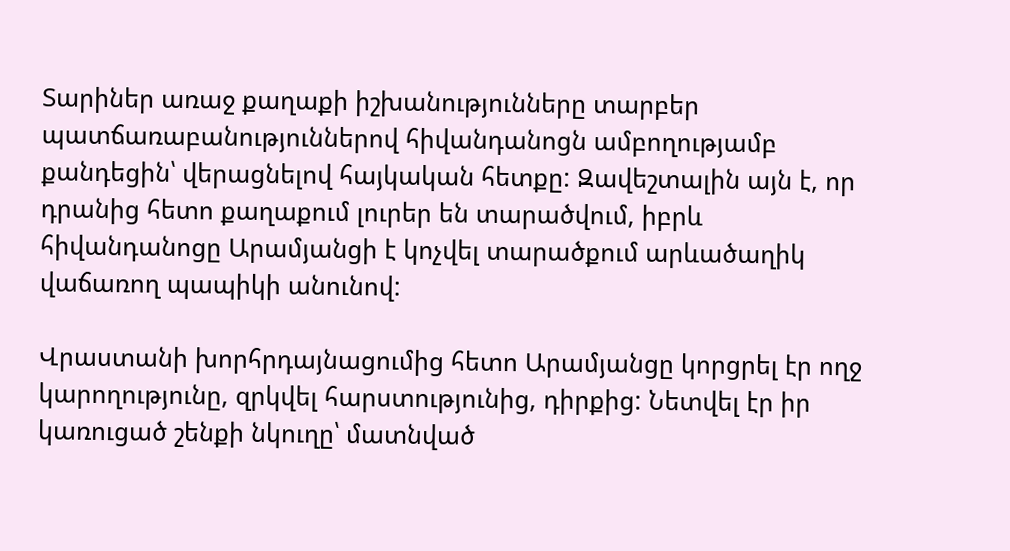Տարիներ առաջ քաղաքի իշխանությունները տարբեր պատճառաբանություններով հիվանդանոցն ամբողությամբ քանդեցին՝ վերացնելով հայկական հետքը: Զավեշտալին այն է, որ դրանից հետո քաղաքում լուրեր են տարածվում, իբրև հիվանդանոցը Արամյանցի է կոչվել տարածքում արևածաղիկ վաճառող պապիկի անունով:

Վրաստանի խորհրդայնացումից հետո Արամյանցը կորցրել էր ողջ կարողությունը, զրկվել հարստությունից, դիրքից: Նետվել էր իր կառուցած շենքի նկուղը՝ մատնված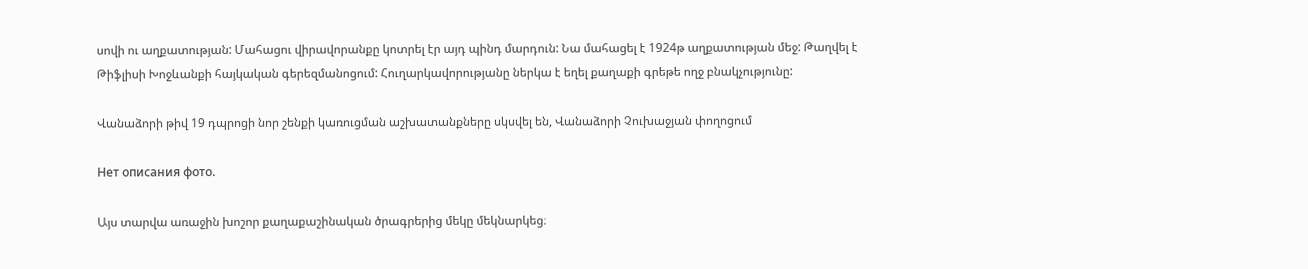սովի ու աղքատության: Մահացու վիրավորանքը կոտրել էր այդ պինդ մարդուն: Նա մահացել է 1924թ աղքատության մեջ: Թաղվել է Թիֆլիսի Խոջևանքի հայկական գերեզմանոցում: Հուղարկավորությանը ներկա է եղել քաղաքի գրեթե ողջ բնակչությունը:

Վանաձորի թիվ 19 դպրոցի նոր շենքի կառուցման աշխատանքները սկսվել են, Վանաձորի Չուխաջյան փողոցում

Нет описания фото.

Այս տարվա առաջին խոշոր քաղաքաշինական ծրագրերից մեկը մեկնարկեց։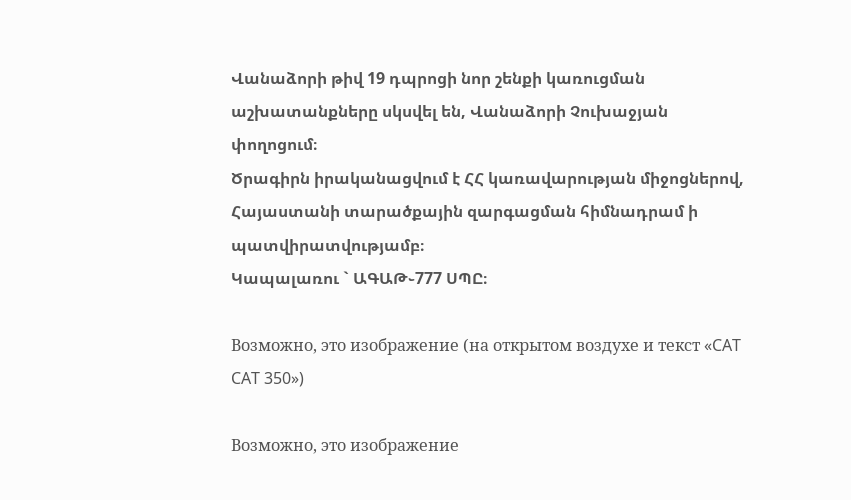Վանաձորի թիվ 19 դպրոցի նոր շենքի կառուցման աշխատանքները սկսվել են, Վանաձորի Չուխաջյան փողոցում։
Ծրագիրն իրականացվում է ՀՀ կառավարության միջոցներով, Հայաստանի տարածքային զարգացման հիմնադրամ ի պատվիրատվությամբ։
Կապալառու ` ԱԳԱԹ֊777 ՍՊԸ։

Возможно, это изображение (на открытом воздухе и текст «CAT CAT 350»)

Возможно, это изображение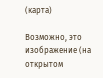(карта)

Возможно, это изображение (на открытом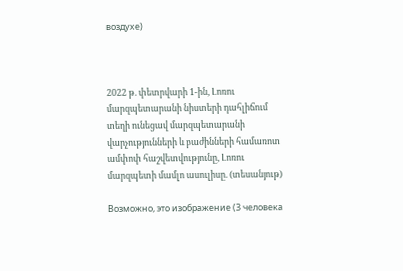воздухе)



2022 թ. փետրվարի 1-ին, Լոռու մարզպետարանի նիստերի դահլիճում տեղի ունեցավ մարզպետարանի վարչությունների և բաժինների համառոտ ամփոփ հաշվետվությունը, Լոռու մարզպետի մամլո ասուլիսը. (տեսանյութ)

Возможно, это изображение (3 человека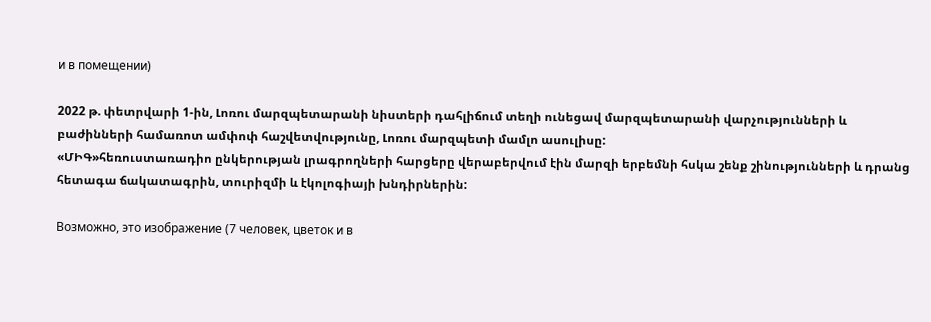и в помещении)

2022 թ. փետրվարի 1-ին, Լոռու մարզպետարանի նիստերի դահլիճում տեղի ունեցավ մարզպետարանի վարչությունների և բաժինների համառոտ ամփոփ հաշվետվությունը, Լոռու մարզպետի մամլո ասուլիսը:
«ՄԻԳ»հեռուստառադիո ընկերության լրագրողների հարցերը վերաբերվում էին մարզի երբեմնի հսկա շենք շինությունների և դրանց հետագա ճակատագրին, տուրիզմի և էկոլոգիայի խնդիրներին:

Возможно, это изображение (7 человек, цветок и в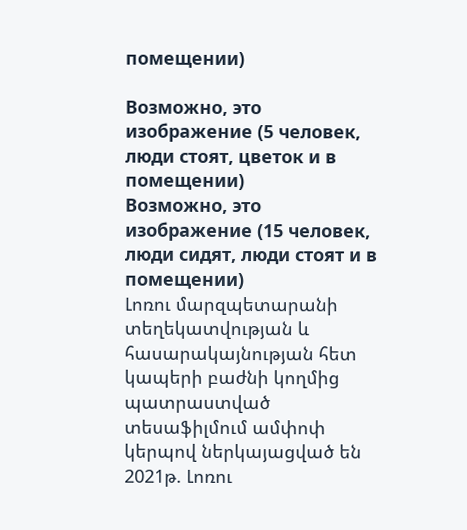помещении)

Возможно, это изображение (5 человек, люди стоят, цветок и в помещении)
Возможно, это изображение (15 человек, люди сидят, люди стоят и в помещении)
Լոռու մարզպետարանի տեղեկատվության և հասարակայնության հետ կապերի բաժնի կողմից պատրաստված տեսաֆիլմում ամփոփ կերպով ներկայացված են 2021թ. Լոռու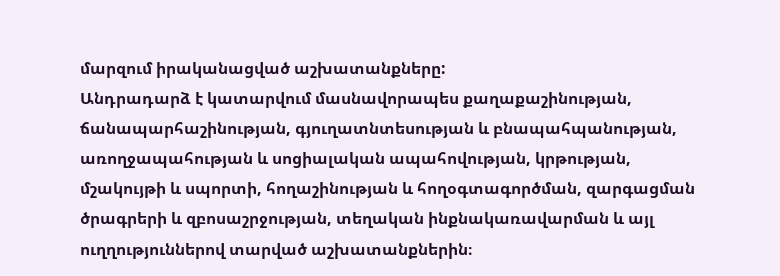մարզում իրականացված աշխատանքները:
Անդրադարձ է կատարվում մասնավորապես քաղաքաշինության, ճանապարհաշինության, գյուղատնտեսության և բնապահպանության, առողջապահության և սոցիալական ապահովության, կրթության, մշակույթի և սպորտի, հողաշինության և հողօգտագործման, զարգացման ծրագրերի և զբոսաշրջության, տեղական ինքնակառավարման և այլ ուղղություններով տարված աշխատանքներին։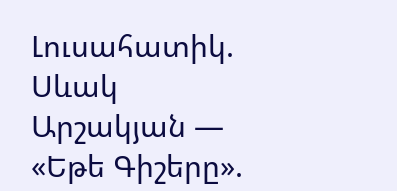Լուսահատիկ. Սևակ Արշակյան — «Եթե Գիշերը».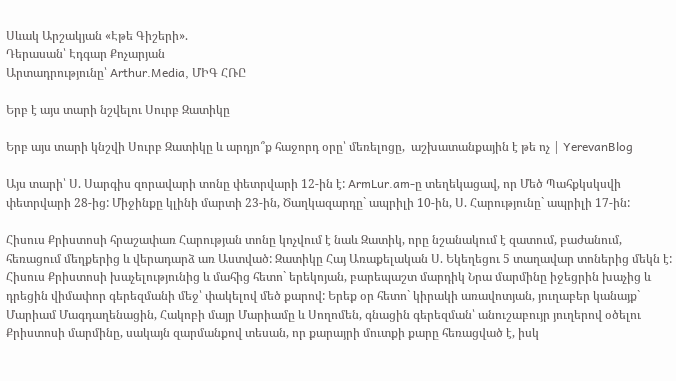Սևակ Արշակյան «Էթե Գիշերի».
Դերասան՝ Էդգար Քոչարյան
Արտադրությունը՝ Arthur.Media, ՄԻԳ ՀՌԸ

Երբ է այս տարի նշվելու Սուրբ Զատիկը

Երբ այս տարի կնշվի Սուրբ Զատիկը և արդյո՞ք հաջորդ օրը՝ մեռելոցը,  աշխատանքային է թե ոչ | YerevanBlog

Այս տարի՝ Ս. Սարգիս զորավարի տոնը փետրվարի 12-ին է: ArmLur.am-ը տեղեկացավ, որ Մեծ Պահքկսկսվի փետրվարի 28-ից: Միջինքը կլինի մարտի 23-ին, Ծաղկազարդը` ապրիլի 10-ին, Ս. Հարությունը` ապրիլի 17-ին:

Հիսուս Քրիստոսի հրաշափառ Հարության տոնը կոչվում է նաև Զատիկ, որը նշանակում է զատում, բաժանում, հեռացում մեղքերից և վերադարձ առ Աստված: Զատիկը Հայ Առաքելական Ս. Եկեղեցու 5 տաղավար տոներից մեկն է: Հիսուս Քրիստոսի խաչելությունից և մահից հետո` երեկոյան, բարեպաշտ մարդիկ Նրա մարմինը իջեցրին խաչից և դրեցին վիմափոր գերեզմանի մեջ՝ փակելով մեծ քարով: Երեք օր հետո` կիրակի առավոտյան, յուղաբեր կանայք` Մարիամ Մագդաղենացին, Հակոբի մայր Մարիամը և Սողոմեն, գնացին գերեզման՝ անուշաբույր յուղերով օծելու Քրիստոսի մարմինը, սակայն զարմանքով տեսան, որ քարայրի մուտքի քարը հեռացված է, իսկ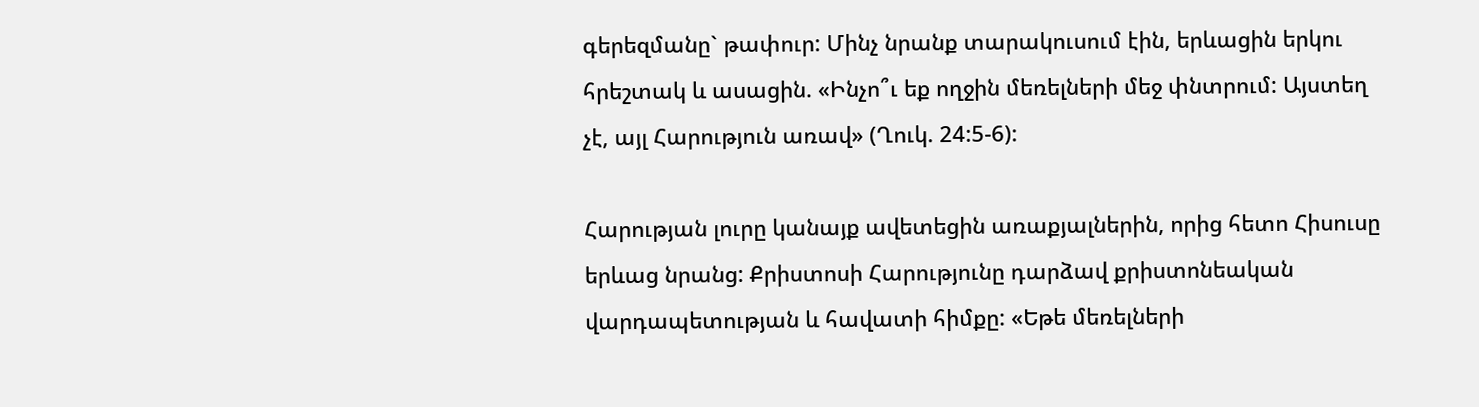գերեզմանը` թափուր: Մինչ նրանք տարակուսում էին, երևացին երկու հրեշտակ և ասացին. «Ինչո՞ւ եք ողջին մեռելների մեջ փնտրում: Այստեղ չէ, այլ Հարություն առավ» (Ղուկ. 24:5-6):

Հարության լուրը կանայք ավետեցին առաքյալներին, որից հետո Հիսուսը երևաց նրանց: Քրիստոսի Հարությունը դարձավ քրիստոնեական վարդապետության և հավատի հիմքը: «Եթե մեռելների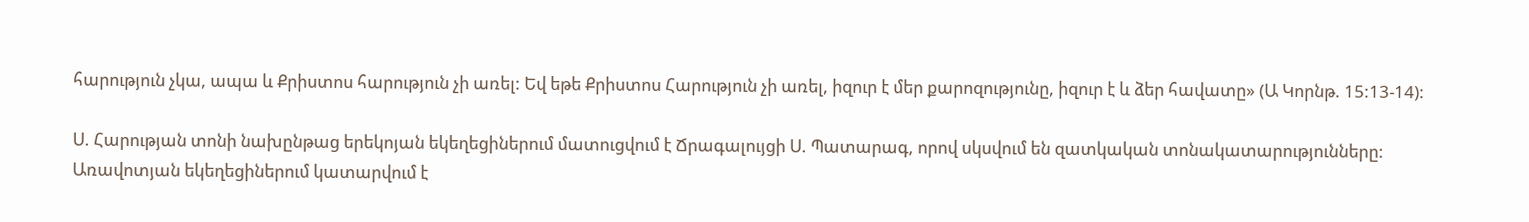հարություն չկա, ապա և Քրիստոս հարություն չի առել: Եվ եթե Քրիստոս Հարություն չի առել, իզուր է մեր քարոզությունը, իզուր է և ձեր հավատը» (Ա Կորնթ. 15:13-14):

Ս. Հարության տոնի նախընթաց երեկոյան եկեղեցիներում մատուցվում է Ճրագալույցի Ս. Պատարագ, որով սկսվում են զատկական տոնակատարությունները: Առավոտյան եկեղեցիներում կատարվում է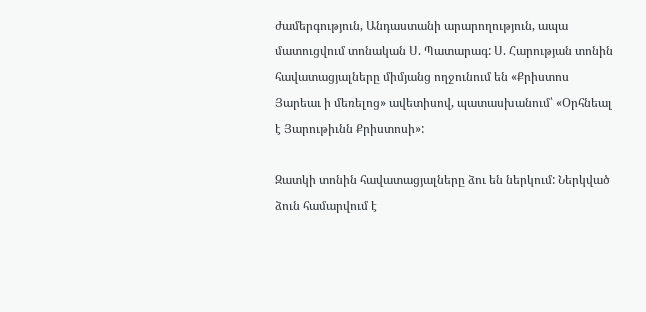ժամերգություն, Անդաստանի արարողություն, ապա մատուցվում տոնական Ս. Պատարագ: Ս. Հարության տոնին հավատացյալները միմյանց ողջունում են «Քրիստոս Յարեաւ ի մեռելոց» ավետիսով, պատասխանում՝ «Օրհնեալ է Յարութիւնն Քրիստոսի»:

Զատկի տոնին հավատացյալները ձու են ներկում: Ներկված ձուն համարվում է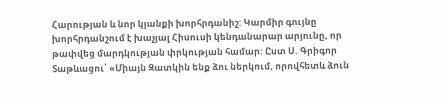Հարության և նոր կյանքի խորհրդանիշ: Կարմիր գույնը խորհրդանշում է խաչյալ Հիսուսի կենդանարար արյունը, որ թափվեց մարդկության փրկության համար: Ըստ Ս. Գրիգոր Տաթևացու՝ «Միայն Զատկին ենք ձու ներկում, որովհետև ձուն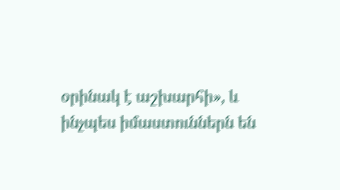օրինակ է աշխարհի», և ինչպես իմաստուններն են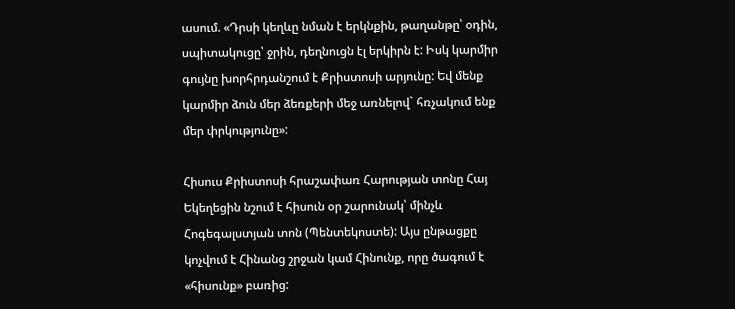ասում. «Դրսի կեղևը նման է երկնքին, թաղանթը՝ օդին, սպիտակուցը՝ ջրին, դեղնուցն էլ երկիրն է: Իսկ կարմիր գույնը խորհրդանշում է Քրիստոսի արյունը: Եվ մենք կարմիր ձուն մեր ձեռքերի մեջ առնելով` հռչակում ենք մեր փրկությունը»:

Հիսուս Քրիստոսի հրաշափառ Հարության տոնը Հայ Եկեղեցին նշում է հիսուն օր շարունակ՝ մինչև Հոգեգալստյան տոն (Պենտեկոստե): Այս ընթացքը կոչվում է Հինանց շրջան կամ Հինունք, որը ծագում է «հիսունք» բառից: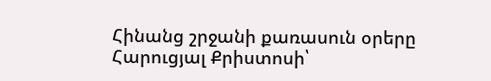Հինանց շրջանի քառասուն օրերը Հարուցյալ Քրիստոսի՝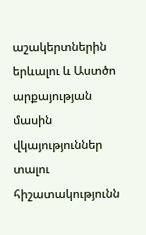աշակերտներին երևալու և Աստծո արքայության մասին վկայություններ տալու հիշատակությունն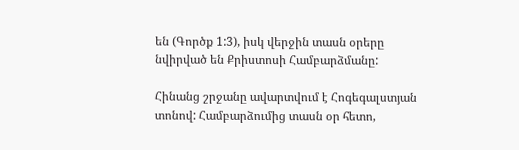են (Գործք 1:3), իսկ վերջին տասն օրերը նվիրված են Քրիստոսի Համբարձմանը:

Հինանց շրջանը ավարտվում է Հոգեգալստյան տոնով: Համբարձումից տասն օր հետո,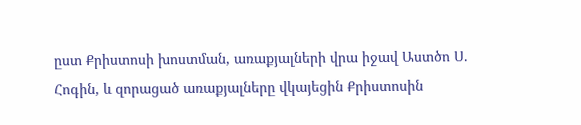ըստ Քրիստոսի խոստման, առաքյալների վրա իջավ Աստծո Ս. Հոգին, և զորացած առաքյալները վկայեցին Քրիստոսին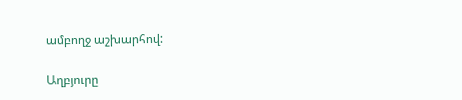ամբողջ աշխարհով:

Աղբյուրը